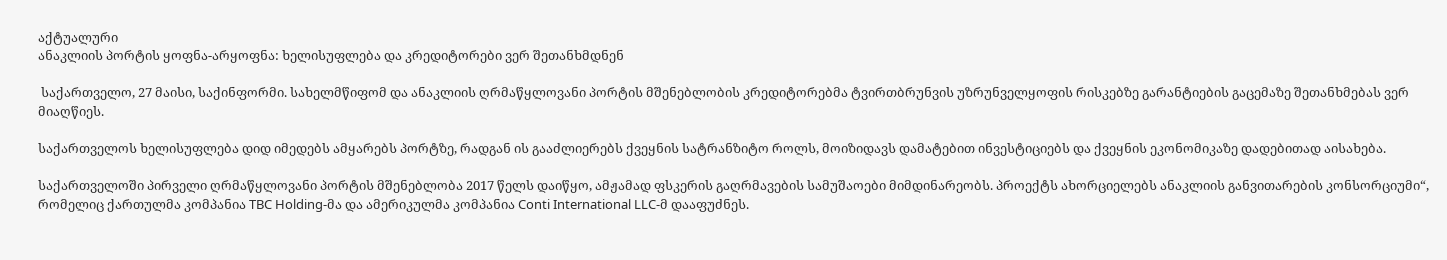აქტუალური
ანაკლიის პორტის ყოფნა-არყოფნა: ხელისუფლება და კრედიტორები ვერ შეთანხმდნენ

 საქართველო, 27 მაისი, საქინფორმი. სახელმწიფომ და ანაკლიის ღრმაწყლოვანი პორტის მშენებლობის კრედიტორებმა ტვირთბრუნვის უზრუნველყოფის რისკებზე გარანტიების გაცემაზე შეთანხმებას ვერ მიაღწიეს.

საქართველოს ხელისუფლება დიდ იმედებს ამყარებს პორტზე, რადგან ის გააძლიერებს ქვეყნის სატრანზიტო როლს, მოიზიდავს დამატებით ინვესტიციებს და ქვეყნის ეკონომიკაზე დადებითად აისახება.

საქართველოში პირველი ღრმაწყლოვანი პორტის მშენებლობა 2017 წელს დაიწყო, ამჟამად ფსკერის გაღრმავების სამუშაოები მიმდინარეობს. პროექტს ახორციელებს ანაკლიის განვითარების კონსორციუმი“, რომელიც ქართულმა კომპანია TBC Holding-მა და ამერიკულმა კომპანია Conti International LLC-მ დააფუძნეს.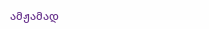ამჟამად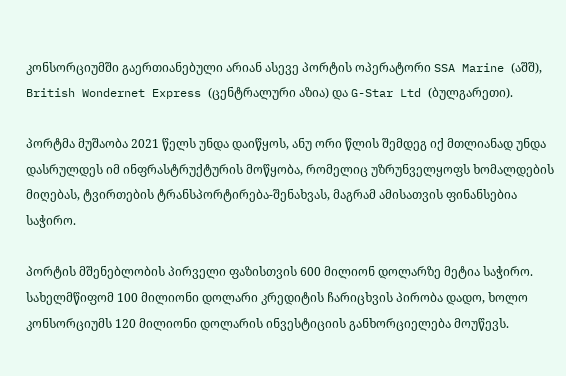კონსორციუმში გაერთიანებული არიან ასევე პორტის ოპერატორი SSA Marine (აშშ), British Wondernet Express (ცენტრალური აზია) და G-Star Ltd (ბულგარეთი).

პორტმა მუშაობა 2021 წელს უნდა დაიწყოს, ანუ ორი წლის შემდეგ იქ მთლიანად უნდა დასრულდეს იმ ინფრასტრუქტურის მოწყობა, რომელიც უზრუნველყოფს ხომალდების მიღებას, ტვირთების ტრანსპორტირება-შენახვას, მაგრამ ამისათვის ფინანსებია საჭირო.

პორტის მშენებლობის პირველი ფაზისთვის 600 მილიონ დოლარზე მეტია საჭირო. სახელმწიფომ 100 მილიონი დოლარი კრედიტის ჩარიცხვის პირობა დადო, ხოლო კონსორციუმს 120 მილიონი დოლარის ინვესტიციის განხორციელება მოუწევს.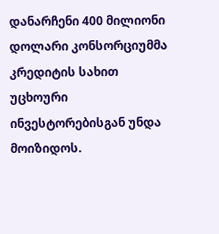დანარჩენი 400 მილიონი დოლარი კონსორციუმმა კრედიტის სახით უცხოური ინვესტორებისგან უნდა მოიზიდოს.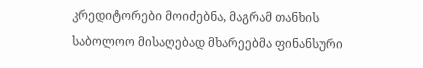კრედიტორები მოიძებნა, მაგრამ თანხის საბოლოო მისაღებად მხარეებმა ფინანსური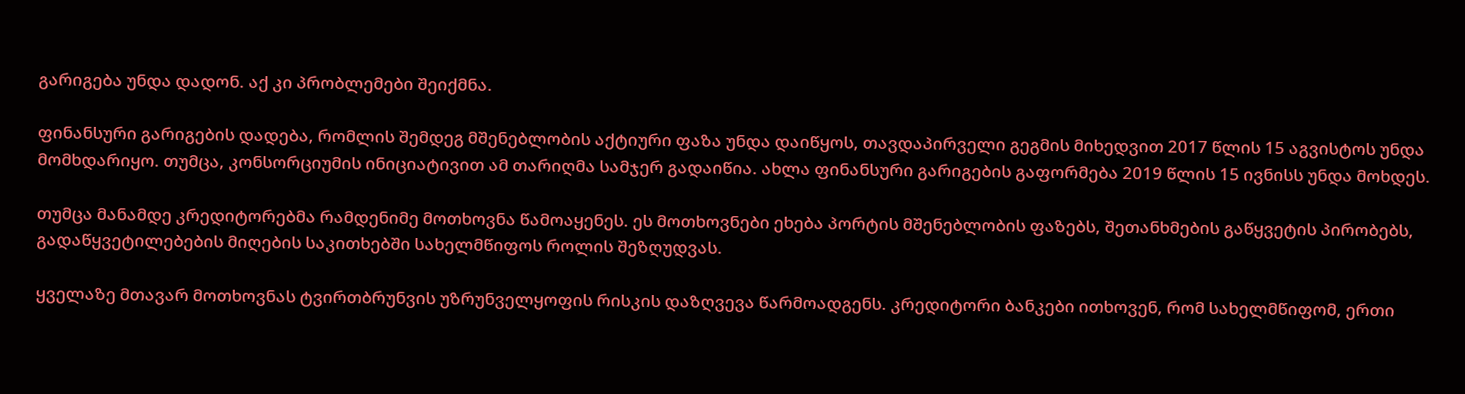გარიგება უნდა დადონ. აქ კი პრობლემები შეიქმნა.

ფინანსური გარიგების დადება, რომლის შემდეგ მშენებლობის აქტიური ფაზა უნდა დაიწყოს, თავდაპირველი გეგმის მიხედვით 2017 წლის 15 აგვისტოს უნდა მომხდარიყო. თუმცა, კონსორციუმის ინიციატივით ამ თარიღმა სამჯერ გადაიწია. ახლა ფინანსური გარიგების გაფორმება 2019 წლის 15 ივნისს უნდა მოხდეს.

თუმცა მანამდე კრედიტორებმა რამდენიმე მოთხოვნა წამოაყენეს. ეს მოთხოვნები ეხება პორტის მშენებლობის ფაზებს, შეთანხმების გაწყვეტის პირობებს, გადაწყვეტილებების მიღების საკითხებში სახელმწიფოს როლის შეზღუდვას.

ყველაზე მთავარ მოთხოვნას ტვირთბრუნვის უზრუნველყოფის რისკის დაზღვევა წარმოადგენს. კრედიტორი ბანკები ითხოვენ, რომ სახელმწიფომ, ერთი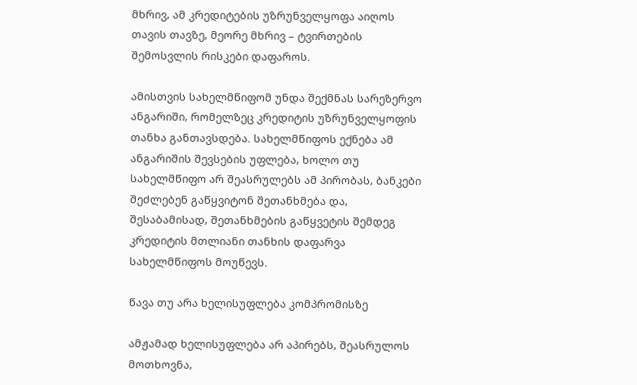მხრივ, ამ კრედიტების უზრუნველყოფა აიღოს თავის თავზე, მეორე მხრივ – ტვირთების შემოსვლის რისკები დაფაროს.

ამისთვის სახელმწიფომ უნდა შექმნას სარეზერვო ანგარიში, რომელზეც კრედიტის უზრუნველყოფის თანხა განთავსდება. სახელმწიფოს ექნება ამ ანგარიშის შევსების უფლება, ხოლო თუ სახელმწიფო არ შეასრულებს ამ პირობას, ბანკები შეძლებენ გაწყვიტონ შეთანხმება და, შესაბამისად, შეთანხმების გაწყვეტის შემდეგ კრედიტის მთლიანი თანხის დაფარვა სახელმწიფოს მოუწევს.

წავა თუ არა ხელისუფლება კომპრომისზე

ამჟამად ხელისუფლება არ აპირებს, შეასრულოს მოთხოვნა,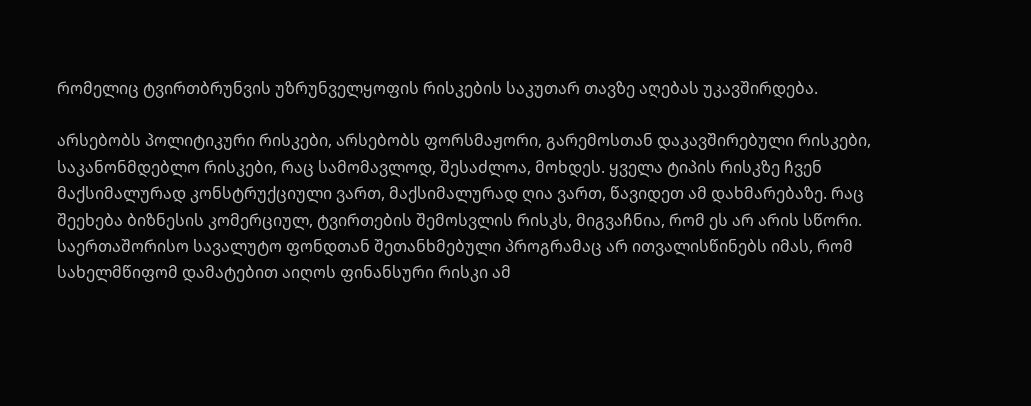რომელიც ტვირთბრუნვის უზრუნველყოფის რისკების საკუთარ თავზე აღებას უკავშირდება.

არსებობს პოლიტიკური რისკები, არსებობს ფორსმაჟორი, გარემოსთან დაკავშირებული რისკები, საკანონმდებლო რისკები, რაც სამომავლოდ, შესაძლოა, მოხდეს. ყველა ტიპის რისკზე ჩვენ მაქსიმალურად კონსტრუქციული ვართ, მაქსიმალურად ღია ვართ, წავიდეთ ამ დახმარებაზე. რაც შეეხება ბიზნესის კომერციულ, ტვირთების შემოსვლის რისკს, მიგვაჩნია, რომ ეს არ არის სწორი. საერთაშორისო სავალუტო ფონდთან შეთანხმებული პროგრამაც არ ითვალისწინებს იმას, რომ სახელმწიფომ დამატებით აიღოს ფინანსური რისკი ამ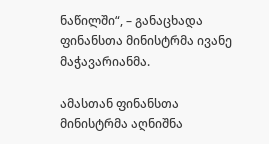ნაწილში“, – განაცხადა ფინანსთა მინისტრმა ივანე მაჭავარიანმა.

ამასთან ფინანსთა მინისტრმა აღნიშნა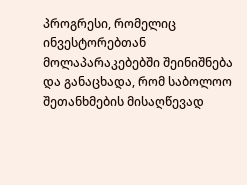პროგრესი, რომელიც ინვესტორებთან მოლაპარაკებებში შეინიშნება და განაცხადა, რომ საბოლოო შეთანხმების მისაღწევად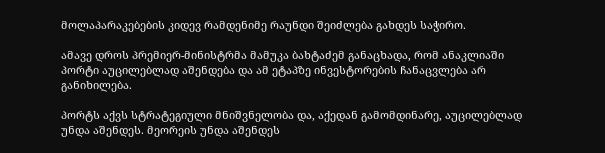მოლაპარაკებების კიდევ რამდენიმე რაუნდი შეიძლება გახდეს საჭირო.

ამავე დროს პრემიერ-მინისტრმა მამუკა ბახტაძემ განაცხადა, რომ ანაკლიაში პორტი აუცილებლად აშენდება და ამ ეტაპზე ინვესტორების ჩანაცვლება არ განიხილება.

პორტს აქვს სტრატეგიული მნიშვნელობა და, აქედან გამომდინარე, აუცილებლად უნდა აშენდეს. მეორეის უნდა აშენდეს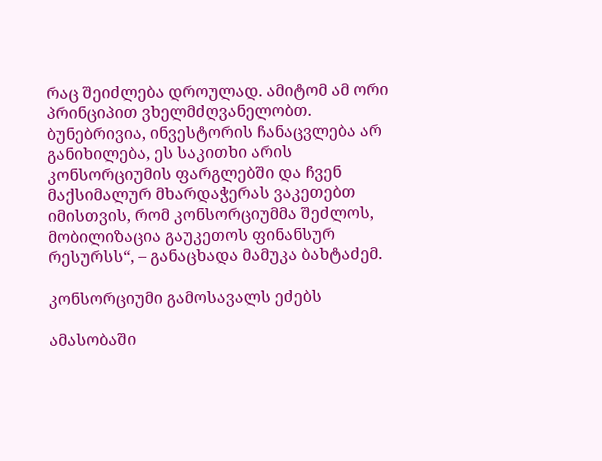რაც შეიძლება დროულად. ამიტომ ამ ორი პრინციპით ვხელმძღვანელობთ. ბუნებრივია, ინვესტორის ჩანაცვლება არ განიხილება, ეს საკითხი არის კონსორციუმის ფარგლებში და ჩვენ მაქსიმალურ მხარდაჭერას ვაკეთებთ იმისთვის, რომ კონსორციუმმა შეძლოს, მობილიზაცია გაუკეთოს ფინანსურ რესურსს“, – განაცხადა მამუკა ბახტაძემ.

კონსორციუმი გამოსავალს ეძებს

ამასობაში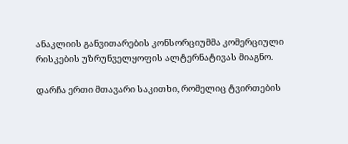ანაკლიის განვითარების კონსორციუმმა კომერციული რისკების უზრუნველყოფის ალტერნატივას მიაგნო.

დარჩა ერთი მთავარი საკითხი, რომელიც ტვირთების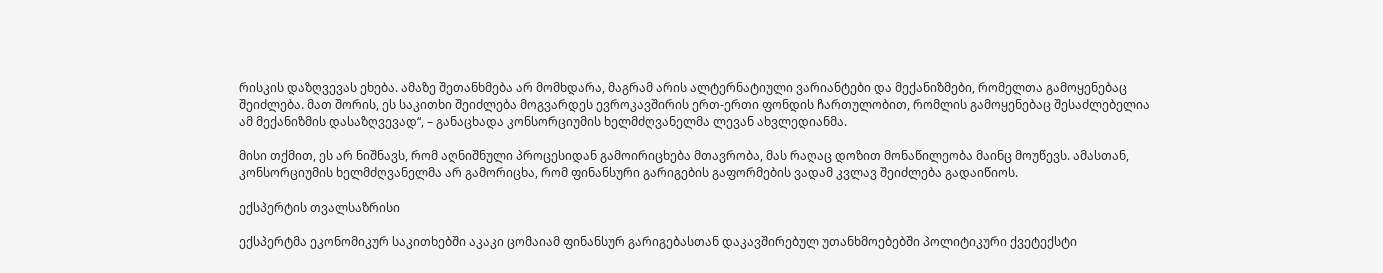რისკის დაზღვევას ეხება. ამაზე შეთანხმება არ მომხდარა, მაგრამ არის ალტერნატიული ვარიანტები და მექანიზმები, რომელთა გამოყენებაც შეიძლება. მათ შორის, ეს საკითხი შეიძლება მოგვარდეს ევროკავშირის ერთ-ერთი ფონდის ჩართულობით, რომლის გამოყენებაც შესაძლებელია ამ მექანიზმის დასაზღვევად“, – განაცხადა კონსორციუმის ხელმძღვანელმა ლევან ახვლედიანმა.

მისი თქმით, ეს არ ნიშნავს, რომ აღნიშნული პროცესიდან გამოირიცხება მთავრობა, მას რაღაც დოზით მონაწილეობა მაინც მოუწევს. ამასთან, კონსორციუმის ხელმძღვანელმა არ გამორიცხა, რომ ფინანსური გარიგების გაფორმების ვადამ კვლავ შეიძლება გადაიწიოს.

ექსპერტის თვალსაზრისი

ექსპერტმა ეკონომიკურ საკითხებში აკაკი ცომაიამ ფინანსურ გარიგებასთან დაკავშირებულ უთანხმოებებში პოლიტიკური ქვეტექსტი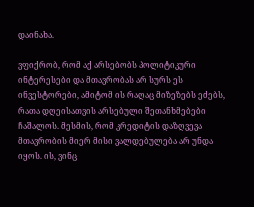დაინახა.

ვფიქრობ, რომ აქ არსებობს პოლიტიკური ინტერესები და მთავრობას არ სურს ეს ინვესტორები, ამიტომ ის რაღაც მიზეზებს ეძებს, რათა დღეისათვის არსებული შეთანხმებები ჩაშალოს. მესმის, რომ კრედიტის დაზღვევა მთავრობის მიერ მისი ვალდებულება არ უნდა იყოს. ის, ვინც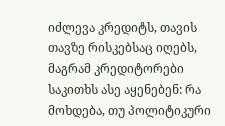იძლევა კრედიტს, თავის თავზე რისკებსაც იღებს, მაგრამ კრედიტორები საკითხს ასე აყენებენ: რა მოხდება, თუ პოლიტიკური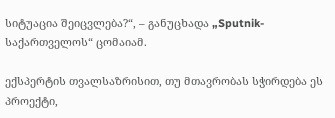სიტუაცია შეიცვლება?“, – განუცხადა „Sputnik-საქართველოს“ ცომაიამ.

ექსპერტის თვალსაზრისით, თუ მთავრობას სჭირდება ეს პროექტი,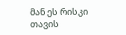მან ეს რისკი თავის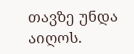თავზე უნდა აიღოს.